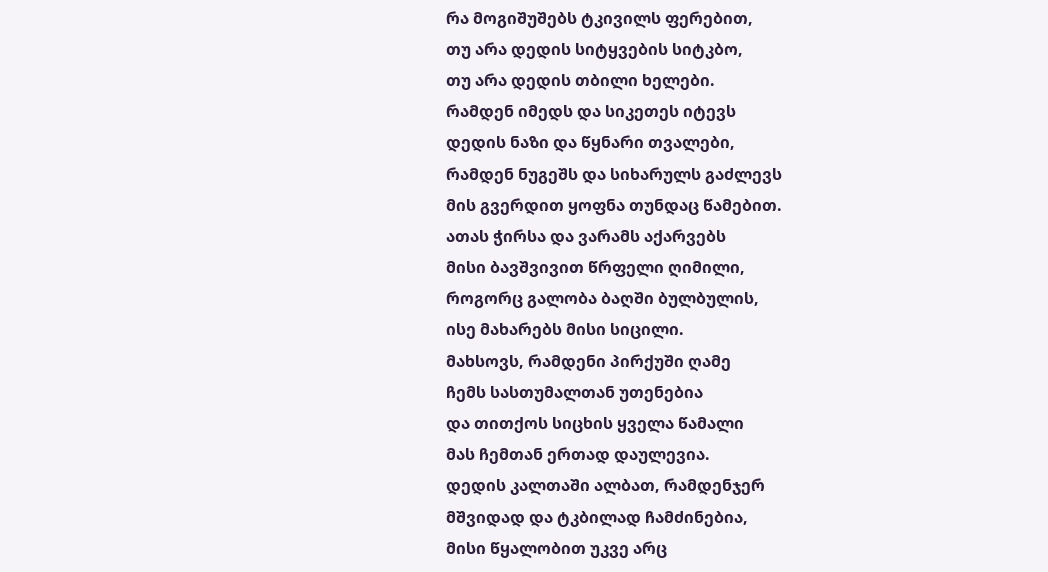რა მოგიშუშებს ტკივილს ფერებით,
თუ არა დედის სიტყვების სიტკბო,
თუ არა დედის თბილი ხელები.
რამდენ იმედს და სიკეთეს იტევს
დედის ნაზი და წყნარი თვალები,
რამდენ ნუგეშს და სიხარულს გაძლევს
მის გვერდით ყოფნა თუნდაც წამებით.
ათას ჭირსა და ვარამს აქარვებს
მისი ბავშვივით წრფელი ღიმილი,
როგორც გალობა ბაღში ბულბულის,
ისე მახარებს მისი სიცილი.
მახსოვს, რამდენი პირქუში ღამე
ჩემს სასთუმალთან უთენებია
და თითქოს სიცხის ყველა წამალი
მას ჩემთან ერთად დაულევია.
დედის კალთაში ალბათ, რამდენჯერ
მშვიდად და ტკბილად ჩამძინებია,
მისი წყალობით უკვე არც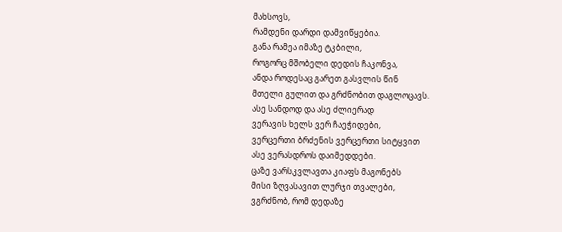მახსოვს,
რამდენი დარდი დამვიწყებია.
განა რამეა იმაზე ტკბილი,
როგორც მშობელი დედის ჩაკონვა,
ანდა როდესაც გარეთ გასვლის წინ
მთელი გულით და გრძნობით დაგლოცავს.
ასე სანდოდ და ასე ძლიერად
ვერავის ხელს ვერ ჩაეჭიდები,
ვერცერთი ბრძენის ვერცერთი სიტყვით
ასე ვერასდროს დაიმედდები.
ცაზე ვარსკვლავთა კიაფს მაგონებს
მისი ზღვასავით ლურჯი თვალები,
ვგრძნობ, რომ დედაზე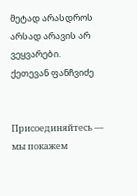მეტად არასდროს
არსად არავის არ ვეყვარები.
ქეთევან ფანჩვიძე


Присоединяйтесь — мы покажем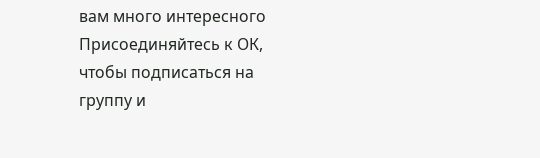вам много интересного
Присоединяйтесь к ОК, чтобы подписаться на группу и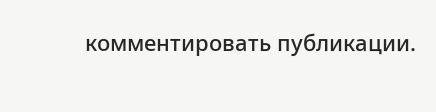комментировать публикации.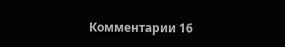Комментарии 16